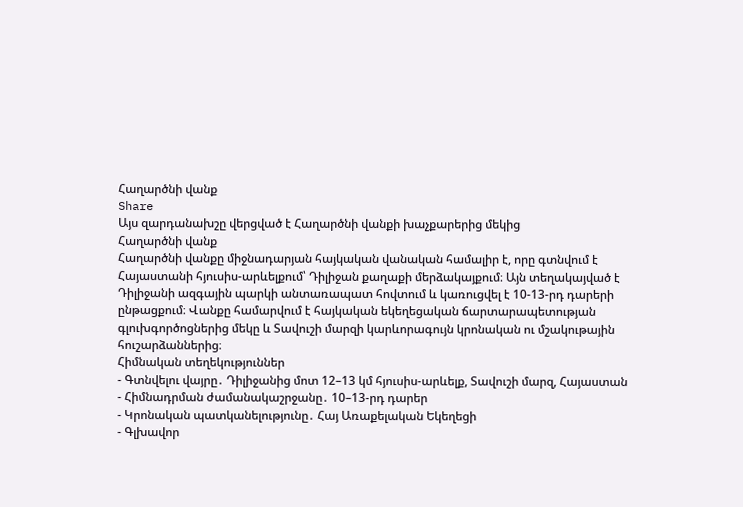Հաղարծնի վանք
Share
Այս զարդանախշը վերցված է Հաղարծնի վանքի խաչքարերից մեկից
Հաղարծնի վանք
Հաղարծնի վանքը միջնադարյան հայկական վանական համալիր է, որը գտնվում է Հայաստանի հյուսիս-արևելքում՝ Դիլիջան քաղաքի մերձակայքում։ Այն տեղակայված է Դիլիջանի ազգային պարկի անտառապատ հովտում և կառուցվել է 10-13-րդ դարերի ընթացքում։ Վանքը համարվում է հայկական եկեղեցական ճարտարապետության գլուխգործոցներից մեկը և Տավուշի մարզի կարևորագույն կրոնական ու մշակութային հուշարձաններից։
Հիմնական տեղեկություններ
- Գտնվելու վայրը․ Դիլիջանից մոտ 12–13 կմ հյուսիս-արևելք, Տավուշի մարզ, Հայաստան
- Հիմնադրման ժամանակաշրջանը․ 10–13-րդ դարեր
- Կրոնական պատկանելությունը․ Հայ Առաքելական Եկեղեցի
- Գլխավոր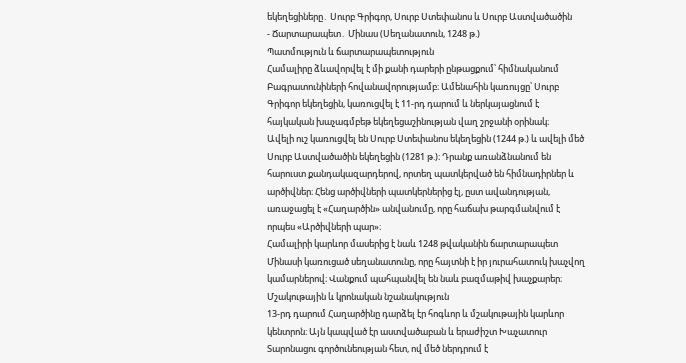եկեղեցիները․ Սուրբ Գրիգոր, Սուրբ Ստեփանոս և Սուրբ Աստվածածին
- Ճարտարապետ․ Մինաս (Սեղանատուն, 1248 թ.)
Պատմություն և ճարտարապետություն
Համալիրը ձևավորվել է մի քանի դարերի ընթացքում՝ հիմնականում Բագրատունիների հովանավորությամբ։ Ամենահին կառույցը՝ Սուրբ Գրիգոր եկեղեցին, կառուցվել է 11-րդ դարում և ներկայացնում է հայկական խաչագմբեթ եկեղեցաշինության վաղ շրջանի օրինակ։
Ավելի ուշ կառուցվել են Սուրբ Ստեփանոս եկեղեցին (1244 թ.) և ավելի մեծ Սուրբ Աստվածածին եկեղեցին (1281 թ.)։ Դրանք առանձնանում են հարուստ քանդակազարդերով, որտեղ պատկերված են հիմնադիրներ և արծիվներ։ Հենց արծիվների պատկերներից էլ, ըստ ավանդության, առաջացել է «Հաղարծին» անվանումը, որը հաճախ թարգմանվում է որպես «Արծիվների պար»։
Համալիրի կարևոր մասերից է նաև 1248 թվականին ճարտարապետ Մինասի կառուցած սեղանատունը, որը հայտնի է իր յուրահատուկ խաչվող կամարներով։ Վանքում պահպանվել են նաև բազմաթիվ խաչքարեր։
Մշակութային և կրոնական նշանակություն
13-րդ դարում Հաղարծինը դարձել էր հոգևոր և մշակութային կարևոր կենտրոն։ Այն կապված էր աստվածաբան և երաժիշտ Խաչատուր Տարոնացու գործունեության հետ, ով մեծ ներդրում է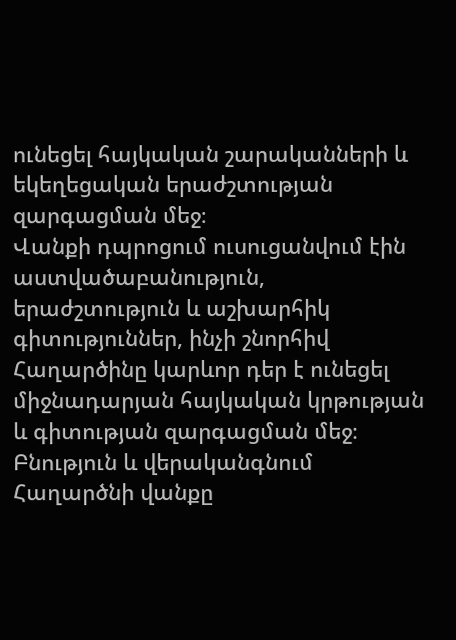ունեցել հայկական շարականների և եկեղեցական երաժշտության զարգացման մեջ։
Վանքի դպրոցում ուսուցանվում էին աստվածաբանություն, երաժշտություն և աշխարհիկ գիտություններ, ինչի շնորհիվ Հաղարծինը կարևոր դեր է ունեցել միջնադարյան հայկական կրթության և գիտության զարգացման մեջ։
Բնություն և վերականգնում
Հաղարծնի վանքը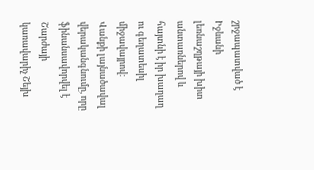շրջապատված է Իջևանի լեռնաշղթայի խիտ անտառներով և հայտնի է իր խաղաղ ու գեղատեսիլ միջավայրով։
Վանքի լայնածավալ վերականգնումը, որը ֆինանսավորվել է Շարժայի կառավարիչ Շեյխ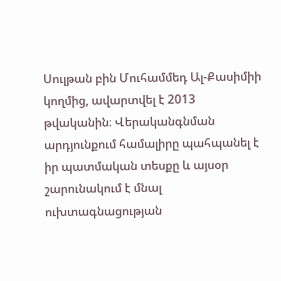Սուլթան բին Մուհամմեդ Ալ-Քասիմիի կողմից, ավարտվել է 2013 թվականին։ Վերականգնման արդյունքում համալիրը պահպանել է իր պատմական տեսքը և այսօր շարունակում է մնալ ուխտագնացության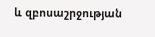և զբոսաշրջության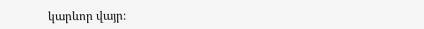կարևոր վայր։